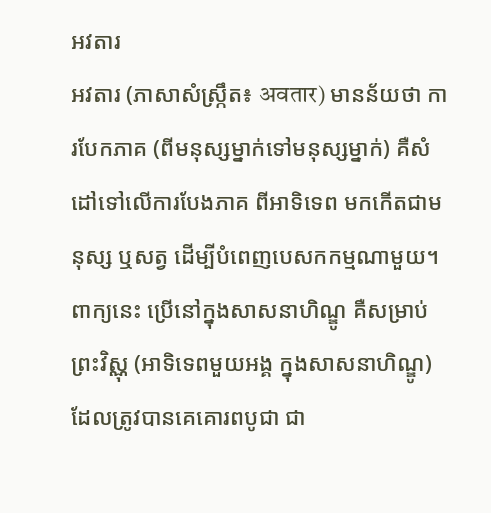អវតារ
អវតារ (ភាសាសំស្រ្កឹត៖ अवतार) មានន័យថា ការបែកភាគ (ពីមនុស្សម្នាក់ទៅមនុស្សម្នាក់) គឺសំដៅទៅលើការបែងភាគ ពីអាទិទេព មកកើតជាមនុស្ស ឬសត្វ ដើម្បីបំពេញបេសកកម្មណាមួយ។ ពាក្យនេះ ប្រើនៅក្នុងសាសនាហិណ្ឌូ គឺសម្រាប់ព្រះវិស្ណុ (អាទិទេពមួយអង្គ ក្នុងសាសនាហិណ្ឌូ) ដែលត្រូវបានគេគោរពបូជា ជា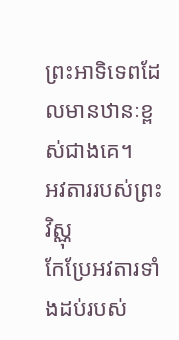ព្រះអាទិទេពដែលមានឋានៈខ្ពស់ជាងគេ។
អវតាររបស់ព្រះវិស្ណុ
កែប្រែអវតារទាំងដប់របស់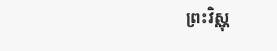ព្រះវិស្ណុ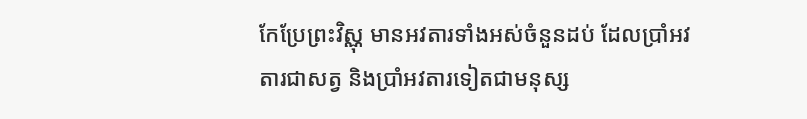កែប្រែព្រះវិស្ណុ មានអវតារទាំងអស់ចំនួនដប់ ដែលប្រាំអវតារជាសត្វ និងប្រាំអវតារទៀតជាមនុស្ស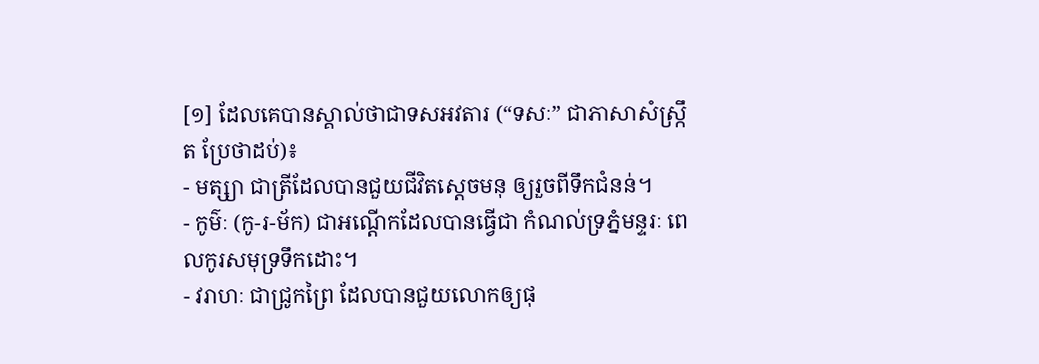[១] ដែលគេបានស្គាល់ថាជាទសអវតារ (“ទសៈ” ជាភាសាសំស្ក្រឹត ប្រែថាដប់)៖
- មត្ស្យា ជាត្រីដែលបានជួយជីវិតស្ដេចមនុ ឲ្យរួចពីទឹកជំនន់។
- កូម៌ៈ (កូ-រ-ម័ក) ជាអណ្ដើកដែលបានធ្វើជា កំណល់ទ្រភ្នំមន្ទរៈ ពេលកូរសមុទ្រទឹកដោះ។
- វរាហៈ ជាជ្រូកព្រៃ ដែលបានជួយលោកឲ្យផុ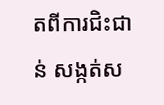តពីការជិះជាន់ សង្កត់ស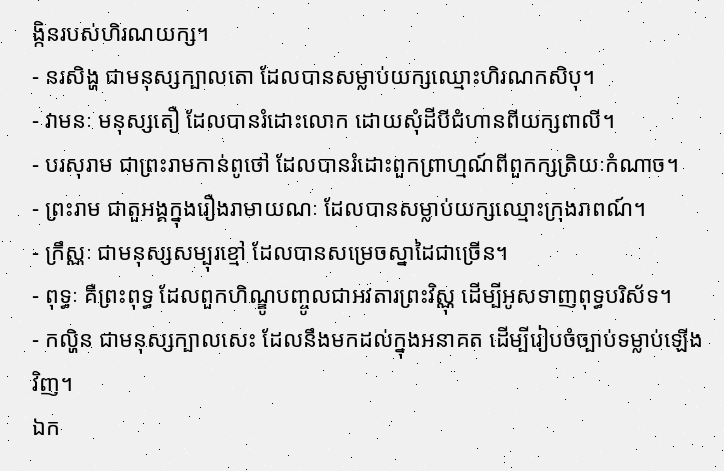ង្កិនរបស់ហិរណយក្ស។
- នរសិង្ហ ជាមនុស្សក្បាលតោ ដែលបានសម្លាប់យក្សឈ្មោះហិរណកសិបុ។
- វាមនៈ មនុស្សតឿ ដែលបានរំដោះលោក ដោយសុំដីបីជំហានពីយក្សពាលី។
- បរសុរាម ជាព្រះរាមកាន់ពូថៅ ដែលបានរំដោះពួកព្រាហ្មណ៍ពីពួកក្សត្រិយៈកំណាច។
- ព្រះរាម ជាតួអង្គក្នុងរឿងរាមាយណៈ ដែលបានសម្លាប់យក្សឈ្មោះក្រុងរាពណ៍។
- ក្រឹស្ណៈ ជាមនុស្សសម្បុរខ្មៅ ដែលបានសម្រេចស្នាដៃជាច្រើន។
- ពុទ្ធៈ គឺព្រះពុទ្ធ ដែលពួកហិណ្ឌូបញ្ចូលជាអវតារព្រះវិស្ណុ ដើម្បីអូសទាញពុទ្ធបរិស័ទ។
- កល្ហិន ជាមនុស្សក្បាលសេះ ដែលនឹងមកដល់ក្នុងអនាគត ដើម្បីរៀបចំច្បាប់ទម្លាប់ឡើងវិញ។
ឯក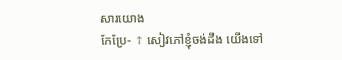សារយោង
កែប្រែ- ↑ សៀវភៅខ្ញុំចង់ដឹង យើងទៅ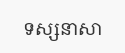ទស្សនាសា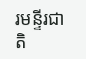រមន្ទីរជាតិ